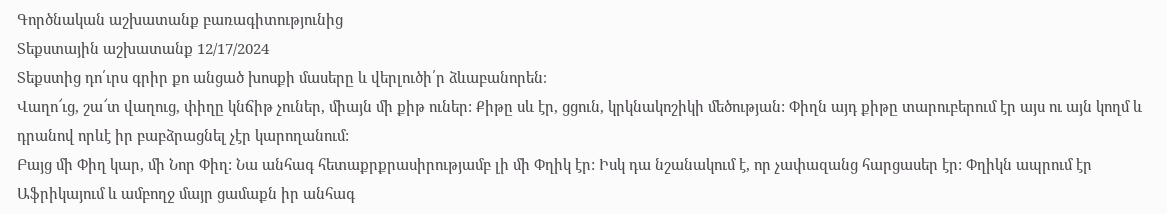Գործնական աշխատանք բառագիտությունից
Տեքստային աշխատանք 12/17/2024
Տեքստից դո՛ւրս գրիր քո անցած խոսքի մասերը և վերլուծի՛ր ձևաբանորեն։
Վաղո՜ւց, շա՜տ վաղուց, փիղը կնճիթ չուներ, միայն մի քիթ ուներ: Քիթը սև էր, ցցուն, կրկնակոշիկի մեծության: Փիղն այդ քիթը տարուբերում էր այս ու այն կողմ և դրանով որևէ իր բաբձրացնել չէր կարողանում:
Բայց մի Փիղ կար, մի Նոր Փիղ: Նա անհագ հետաքրքրասիրությամբ լի մի Փղիկ էր: Իսկ դա նշանակում է, որ չափազանց հարցասեր էր: Փղիկն ապրում էր Աֆրիկայում և ամբողջ մայր ցամաքն իր անհագ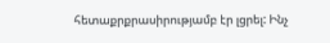հետաքրքրասիրությամբ էր լցրել: Ինչ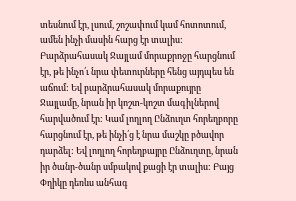տեսնում էր, լսում, շոշափում կամ հոտոտում, ամեն ինչի մասին հարց էր տալիս: Բարձրահասակ Ջայլամ մորաքրոջը հարցնում էր, թե ինչո՛ւ նրա փետուրները հենց այդպես են աճում: Եվ բարձրահասակ մորաքույրը Ջայլամը, նրան իր կոշտ-կոշտ մագիլներով հարվածում էր: Կամ լողլող Ընձուղտ հորեղբորը հարցնում էր, թե ինչի՛ց է նրա մաշկը բծավոր դարձել: Եվ լողլող հորեղբայրը Ընձուղտը, նրան իր ծանր-ծանր սմբակով քացի էր տալիս: Բայց Փղիկը դեռևս անհագ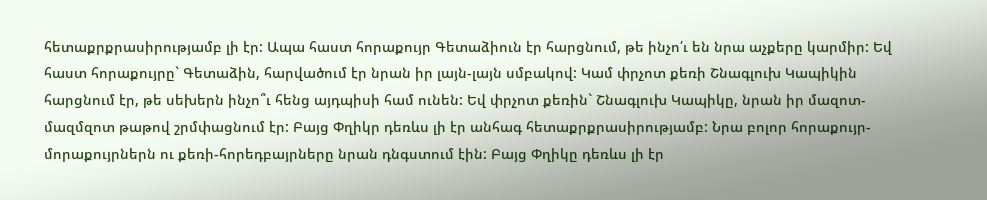հետաքրքրասիրությամբ լի էր: Ապա հաստ հորաքույր Գետաձիուն էր հարցնում, թե ինչո՛ւ են նրա աչքերը կարմիր: Եվ հաստ հորաքույրը` Գետաձին, հարվածում էր նրան իր լայն-լայն սմբակով: Կամ փրչոտ քեռի Շնագլուխ Կապիկին հարցնում էր, թե սեխերն ինչո՞ւ հենց այդպիսի համ ունեն: Եվ փրչոտ քեռին` Շնագլուխ Կապիկը, նրան իր մազոտ-մազմզոտ թաթով շրմփացնում էր: Բայց Փղիկր դեռևս լի էր անհագ հետաքրքրասիրությամբ: Նրա բոլոր հորաքույր-մորաքույրներն ու քեռի-հորեդբայրները նրան դնգստում էին: Բայց Փղիկը դեռևս լի էր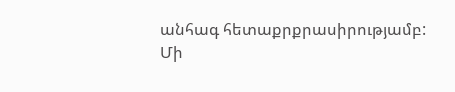անհագ հետաքրքրասիրությամբ:
Մի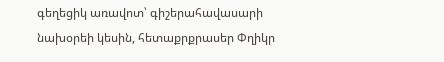գեղեցիկ առավոտ՝ գիշերահավասարի նախօրեի կեսին, հետաքրքրասեր Փղիկր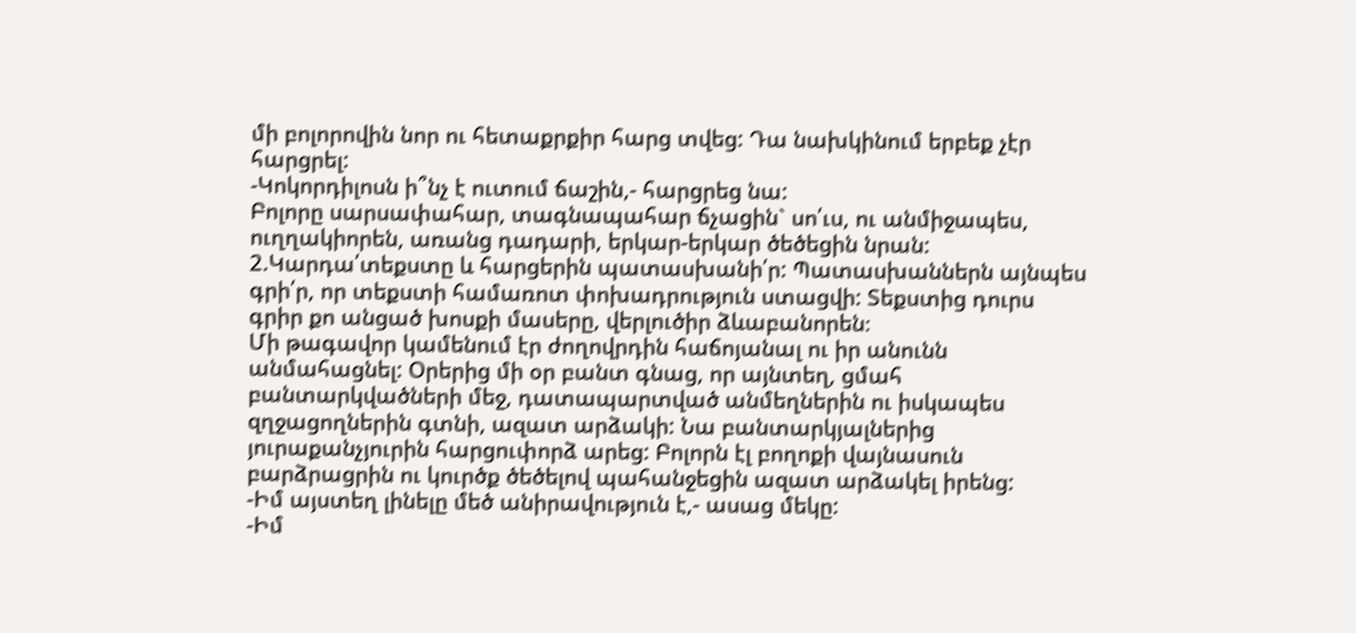մի բոլորովին նոր ու հետաքրքիր հարց տվեց: Դա նախկինում երբեք չէր հարցրել:
-Կոկորդիլոսն ի՞նչ է ուտում ճաշին,- հարցրեց նա:
Բոլորը սարսափահար, տագնապահար ճչացին` սո՛ւս, ու անմիջապես, ուղղակիորեն, առանց դադարի, երկար-երկար ծեծեցին նրան:
2.Կարդա՛տեքստը և հարցերին պատասխանի՛ր: Պատասխաններն այնպես գրի՛ր, որ տեքստի համառոտ փոխադրություն ստացվի: Տեքստից դուրս գրիր քո անցած խոսքի մասերը, վերլուծիր ձևաբանորեն։
Մի թագավոր կամենում էր ժողովրդին հաճոյանալ ու իր անունն անմահացնել: Օրերից մի օր բանտ գնաց, որ այնտեղ, ցմահ բանտարկվածների մեջ, դատապարտված անմեղներին ու իսկապես զղջացողներին գտնի, ազատ արձակի: Նա բանտարկյալներից յուրաքանչյուրին հարցուփորձ արեց: Բոլորն էլ բողոքի վայնասուն բարձրացրին ու կուրծք ծեծելով պահանջեցին ազատ արձակել իրենց:
-Իմ այստեղ լինելը մեծ անիրավություն է,- ասաց մեկը:
-Իմ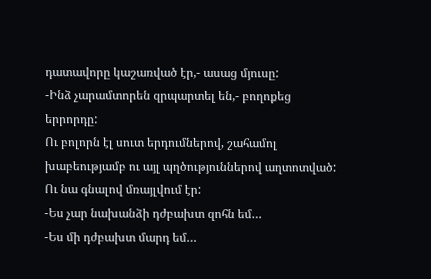դատավորը կաշառված էր,- ասաց մյուսը:
-Ինձ չարամտորեն զրպարտել են,- բողոքեց երրորդը:
Ու բոլորն էլ սուտ երդումներով, շահամոլ խաբեությամբ ու այլ պղծություններով աղտոտված: Ու նա գնալով մռայլվում էր:
-Ես չար նախանձի դժբախտ զոհն եմ…
-Ես մի դժբախտ մարդ եմ…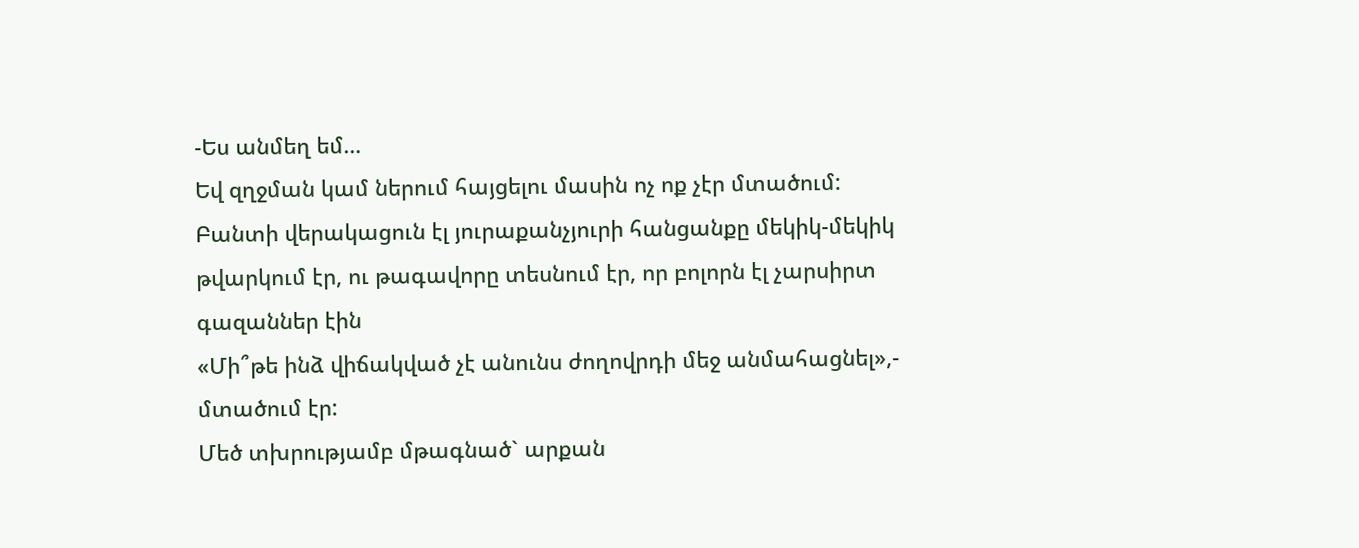-Ես անմեղ եմ…
Եվ զղջման կամ ներում հայցելու մասին ոչ ոք չէր մտածում: Բանտի վերակացուն էլ յուրաքանչյուրի հանցանքը մեկիկ-մեկիկ թվարկում էր, ու թագավորը տեսնում էր, որ բոլորն էլ չարսիրտ գազաններ էին
«Մի՞թե ինձ վիճակված չէ անունս ժողովրդի մեջ անմահացնել»,- մտածում էր:
Մեծ տխրությամբ մթագնած` արքան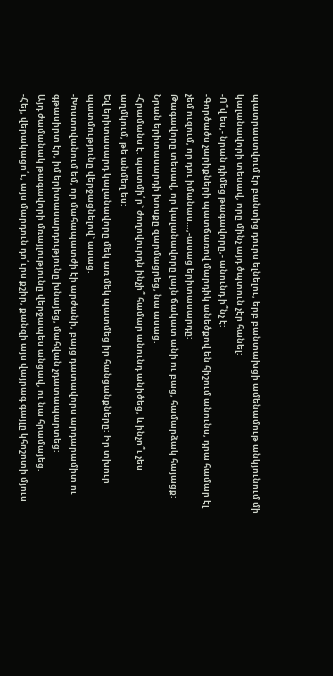պատրաստվում էր բանտից դուրս ելնելու, երբ բանտախցի ամենամութ անկյունում մի կալանավորի տեսավ, որը մինչ այդ ծպտուն չէր հանել:
-Ո՞վ ես,- նրան դիմեց թագավորը,- անունդ ի՞նչ է:
-Գործածս չարիքների պատճառով մարդիկ անեծքով են հիշում անունս, դրա համար էլ չեմ ուզում, որ դու իմանաս…,-ասաց երիտասարդը:
Թագավորը տեսավ, որ կալանավորը լայն ճակատ անի ու բաց, համարձակ հայացք: Նրան երիտասարդի խոսքը զարմացրեց, նա ասաց.
-Հրամանս է. պատմի՛ր` ժողովուրդն ինչի՞ համար անունդ անիծեց, և ինչո՞ւ չես աղմկում, թե անմեղ ես:
Եվ երիտասարդ կալանավորը մեկ առ մեկ պատմեց իր հանցանքները: Իր տխուր պատմությունը վերջացնելով` ասաց.
-Խոստովանում եմ, որ մահապատժի էի արժանի, բայց դատավորս արդարամիտ ու գթասիրտ էր, իմ երիտասարդությունը խնայեց, մահվան չդատապարտեց:
Այդ ժամանակ թագավորի մռայլությունը վերջապես անցավ, ու նա հրամայեց.
-Հեյ, վերակացո՛ւ, այս մարդուն դո՛ւրս քշիր, քանզի այս վայրագ գայլը կհոշոտի մյուս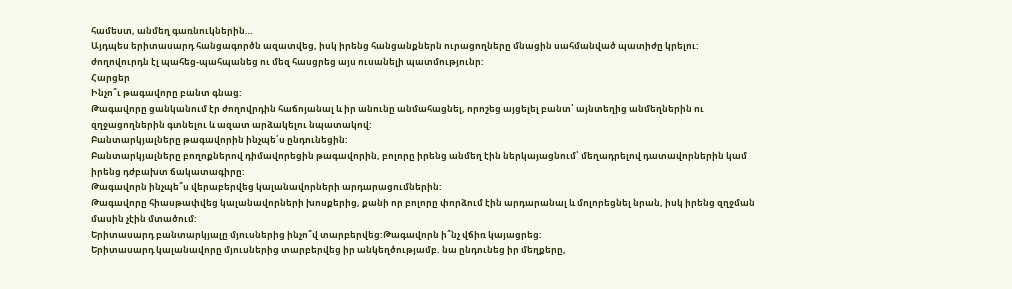համեստ, անմեղ գառնուկներին…
Այդպես երիտասարդ հանցագործն ազատվեց, իսկ իրենց հանցանքներն ուրացողները մնացին սահմանված պատիժը կրելու:
ժողովուրդն էլ պահեց-պահպանեց ու մեզ հասցրեց այս ուսանելի պատմությունր:
Հարցեր
Ինչո՞ւ թագավորը բանտ գնաց:
Թագավորը ցանկանում էր ժողովրդին հաճոյանալ և իր անունը անմահացնել, որոշեց այցելել բանտ՝ այնտեղից անմեղներին ու զղջացողներին գտնելու և ազատ արձակելու նպատակով:
Բանտարկյալները թագավորին ինչպե՛ս ընդունեցին:
Բանտարկյալները բողոքներով դիմավորեցին թագավորին, բոլորը իրենց անմեղ էին ներկայացնում՝ մեղադրելով դատավորներին կամ իրենց դժբախտ ճակատագիրը:
Թագավորն ինչպե՞ս վերաբերվեց կալանավորների արդարացումներին:
Թագավորը հիասթափվեց կալանավորների խոսքերից, քանի որ բոլորը փորձում էին արդարանալ և մոլորեցնել նրան, իսկ իրենց զղջման մասին չէին մտածում:
Երիտասարդ բանտարկյալը մյուսներից ինչո՞վ տարբերվեց:Թագավորն ի՞նչ վճիռ կայացրեց:
Երիտասարդ կալանավորը մյուսներից տարբերվեց իր անկեղծությամբ. նա ընդունեց իր մեղքերը,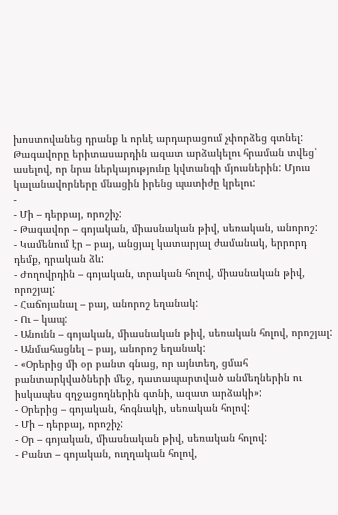խոստովանեց դրանք և որևէ արդարացում չփորձեց գտնել:
Թագավորը երիտասարդին ազատ արձակելու հրաման տվեց՝ ասելով, որ նրա ներկայությունը կվտանգի մյուսներին: Մյուս կալանավորները մնացին իրենց պատիժը կրելու:
-
- Մի – դերբայ, որոշիչ:
- Թագավոր – գոյական, միասնական թիվ, սեռական, անորոշ:
- Կամենում էր – բայ, անցյալ կատարյալ ժամանակ, երրորդ դեմք, դրական ձև:
- Ժողովրդին – գոյական, տրական հոլով, միասնական թիվ, որոշյալ:
- Հաճոյանալ – բայ, անորոշ եղանակ:
- Ու – կապ:
- Անունն – գոյական, միասնական թիվ, սեռական հոլով, որոշյալ:
- Անմահացնել – բայ, անորոշ եղանակ:
- «Օրերից մի օր բանտ գնաց, որ այնտեղ, ցմահ բանտարկվածների մեջ, դատապարտված անմեղներին ու իսկապես զղջացողներին գտնի, ազատ արձակի»:
- Օրերից – գոյական, հոգնակի, սեռական հոլով:
- Մի – դերբայ, որոշիչ:
- Օր – գոյական, միասնական թիվ, սեռական հոլով:
- Բանտ – գոյական, ուղղական հոլով,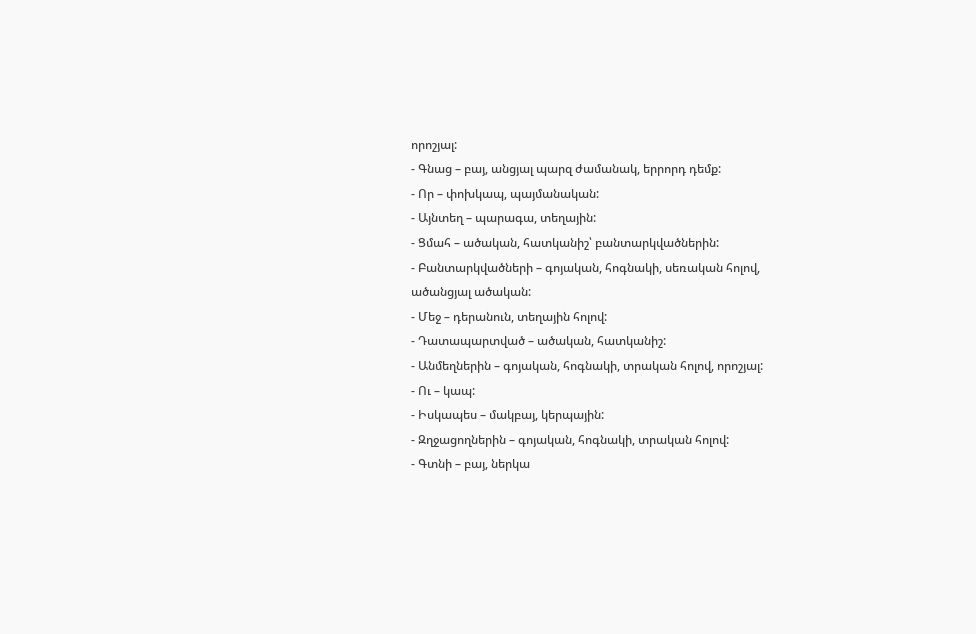որոշյալ:
- Գնաց – բայ, անցյալ պարզ ժամանակ, երրորդ դեմք:
- Որ – փոխկապ, պայմանական:
- Այնտեղ – պարագա, տեղային:
- Ցմահ – ածական, հատկանիշ՝ բանտարկվածներին:
- Բանտարկվածների – գոյական, հոգնակի, սեռական հոլով, ածանցյալ ածական:
- Մեջ – դերանուն, տեղային հոլով:
- Դատապարտված – ածական, հատկանիշ:
- Անմեղներին – գոյական, հոգնակի, տրական հոլով, որոշյալ:
- Ու – կապ:
- Իսկապես – մակբայ, կերպային:
- Զղջացողներին – գոյական, հոգնակի, տրական հոլով:
- Գտնի – բայ, ներկա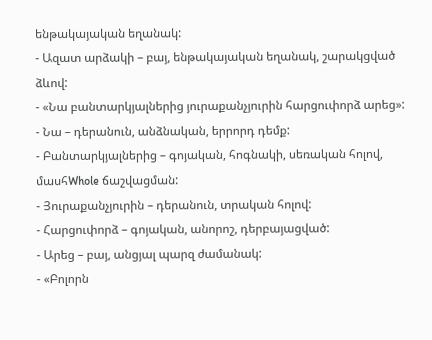ենթակայական եղանակ:
- Ազատ արձակի – բայ, ենթակայական եղանակ, շարակցված ձևով:
- «Նա բանտարկյալներից յուրաքանչյուրին հարցուփորձ արեց»:
- Նա – դերանուն, անձնական, երրորդ դեմք:
- Բանտարկյալներից – գոյական, հոգնակի, սեռական հոլով, մասհWhole ճաշվացման:
- Յուրաքանչյուրին – դերանուն, տրական հոլով:
- Հարցուփորձ – գոյական, անորոշ, դերբայացված:
- Արեց – բայ, անցյալ պարզ ժամանակ:
- «Բոլորն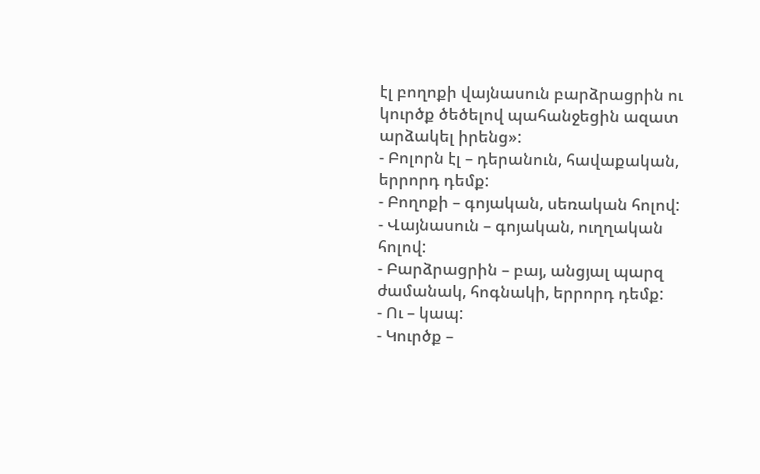էլ բողոքի վայնասուն բարձրացրին ու կուրծք ծեծելով պահանջեցին ազատ արձակել իրենց»:
- Բոլորն էլ – դերանուն, հավաքական, երրորդ դեմք:
- Բողոքի – գոյական, սեռական հոլով:
- Վայնասուն – գոյական, ուղղական հոլով:
- Բարձրացրին – բայ, անցյալ պարզ ժամանակ, հոգնակի, երրորդ դեմք:
- Ու – կապ:
- Կուրծք –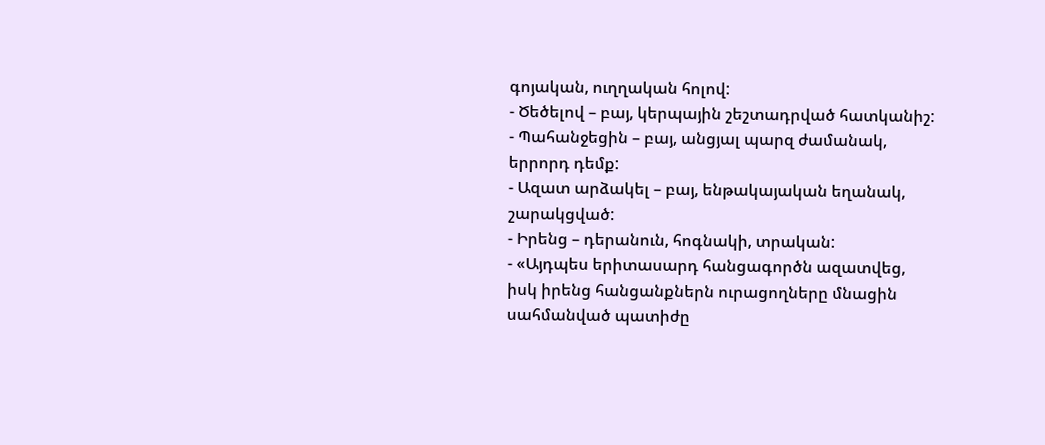գոյական, ուղղական հոլով:
- Ծեծելով – բայ, կերպային շեշտադրված հատկանիշ:
- Պահանջեցին – բայ, անցյալ պարզ ժամանակ, երրորդ դեմք:
- Ազատ արձակել – բայ, ենթակայական եղանակ, շարակցված:
- Իրենց – դերանուն, հոգնակի, տրական:
- «Այդպես երիտասարդ հանցագործն ազատվեց, իսկ իրենց հանցանքներն ուրացողները մնացին սահմանված պատիժը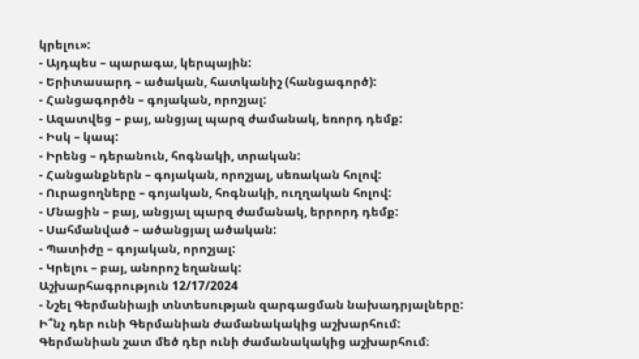կրելու»:
- Այդպես – պարագա, կերպային:
- Երիտասարդ – ածական, հատկանիշ (հանցագործ):
- Հանցագործն – գոյական, որոշյալ:
- Ազատվեց – բայ, անցյալ պարզ ժամանակ, եռորդ դեմք:
- Իսկ – կապ:
- Իրենց – դերանուն, հոգնակի, տրական:
- Հանցանքներն – գոյական, որոշյալ, սեռական հոլով:
- Ուրացողները – գոյական, հոգնակի, ուղղական հոլով:
- Մնացին – բայ, անցյալ պարզ ժամանակ, երրորդ դեմք:
- Սահմանված – ածանցյալ ածական:
- Պատիժը – գոյական, որոշյալ:
- Կրելու – բայ, անորոշ եղանակ:
Աշխարհագրություն 12/17/2024
- Նշել Գերմանիայի տնտեսության զարգացման նախադրյալները: Ի՞նչ դեր ունի Գերմանիան ժամանակակից աշխարհում:
Գերմանիան շատ մեծ դեր ունի ժամանակակից աշխարհում։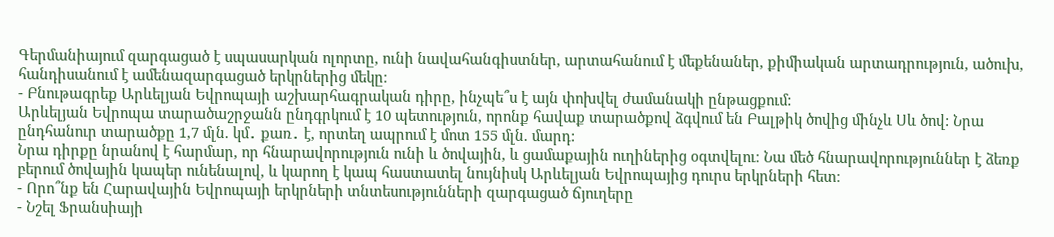Գերմանիայում զարգացած է սպասարկան ոլորտը, ունի նավահանգիստներ, արտահանում է մեքենաներ, քիմիական արտադրություն, ածուխ, հանդիսանում է ամենազարգացած երկրներից մեկը։
- Բնութագրեք Արևելյան Եվրոպայի աշխարհագրական դիրը, ինչպե՞ս է այն փոխվել ժամանակի ընթացքում:
Արևելյան Եվրոպա տարածաշրջանն ընդգրկում է 10 պետություն, որոնք հավաք տարածքով ձգվում են Բալթիկ ծովից մինչև Սև ծով: Նրա ընդհանուր տարածքը 1,7 մլն. կմ․ քառ․ է, որտեղ ապրում է մոտ 155 մլն. մարդ:
Նրա դիրքը նրանով է հարմար, որ հնարավորություն ունի և ծովային, և ցամաքային ուղիներից օգտվելու։ Նա մեծ հնարավորություններ է ձեռք բերում ծովային կապեր ունենալով, և կարող է կապ հաստատել նույնիսկ Արևելյան Եվրոպայից դուրս երկրների հետ։
- Որո՞նք են Հարավային Եվրոպայի երկրների տնտեսությունների զարգացած ճյուղերը
- Նշել Ֆրանսիայի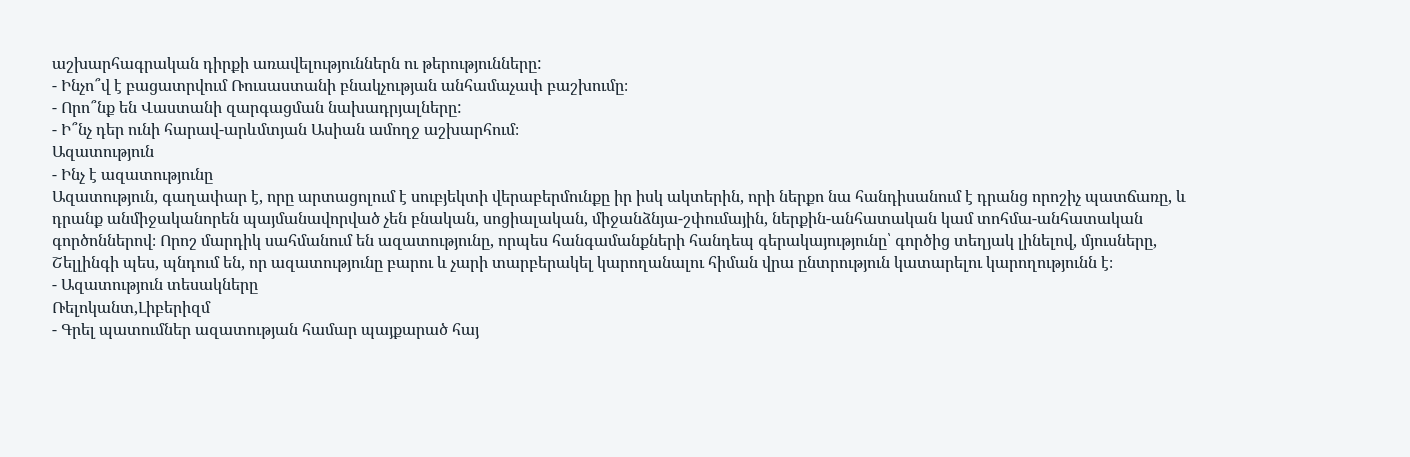աշխարհագրական դիրքի առավելություններն ու թերությունները:
- Ինչո՞վ է բացատրվում Ռուսաստանի բնակչության անհամաչափ բաշխումը։
- Որո՞նք են Վաստանի զարգացման նախադրյալները:
- Ի՞նչ դեր ունի հարավ-արևմտյան Ասիան ամողջ աշխարհում։
Ազատություն
- Ինչ է ազատությունը
Ազատություն, գաղափար է, որը արտացոլում է սուբյեկտի վերաբերմունքը իր իսկ ակտերին, որի ներքո նա հանդիսանում է դրանց որոշիչ պատճառը, և դրանք անմիջականորեն պայմանավորված չեն բնական, սոցիալական, միջանձնյա-շփումային, ներքին-անհատական կամ տոհմա-անհատական գործոններով։ Որոշ մարդիկ սահմանում են ազատությունը, որպես հանգամանքների հանդեպ գերակայությունը՝ գործից տեղյակ լինելով, մյուսները, Շելլինգի պես, պնդում են, որ ազատությունը բարու և չարի տարբերակել կարողանալու հիման վրա ընտրություն կատարելու կարողությունն է։
- Ազատություն տեսակները
Ռելոկանտ,Լիբերիզմ
- Գրել պատումներ ազատության համար պայքարած հայ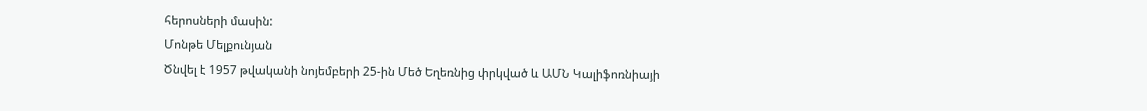հերոսների մասին:
Մոնթե Մելքունյան
Ծնվել է 1957 թվականի նոյեմբերի 25-ին Մեծ Եղեռնից փրկված և ԱՄՆ Կալիֆոռնիայի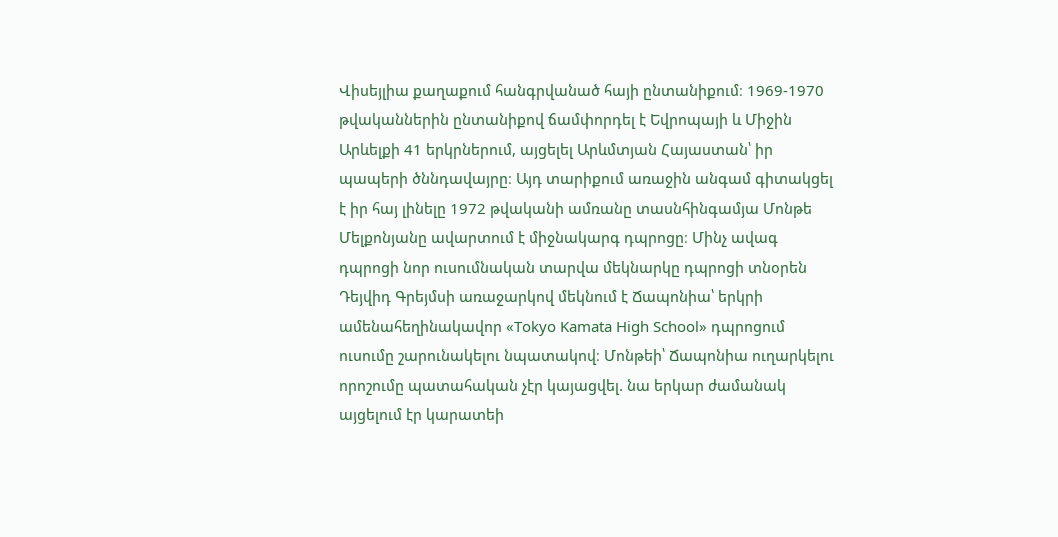Վիսեյլիա քաղաքում հանգրվանած հայի ընտանիքում։ 1969-1970 թվականներին ընտանիքով ճամփորդել է Եվրոպայի և Միջին Արևելքի 41 երկրներում, այցելել Արևմտյան Հայաստան՝ իր պապերի ծննդավայրը։ Այդ տարիքում առաջին անգամ գիտակցել է իր հայ լինելը 1972 թվականի ամռանը տասնհինգամյա Մոնթե Մելքոնյանը ավարտում է միջնակարգ դպրոցը։ Մինչ ավագ դպրոցի նոր ուսումնական տարվա մեկնարկը դպրոցի տնօրեն Դեյվիդ Գրեյմսի առաջարկով մեկնում է Ճապոնիա՝ երկրի ամենահեղինակավոր «Tokyo Kamata High School» դպրոցում ուսումը շարունակելու նպատակով։ Մոնթեի՝ Ճապոնիա ուղարկելու որոշումը պատահական չէր կայացվել. նա երկար ժամանակ այցելում էր կարատեի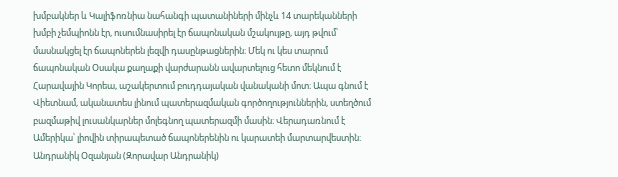խմբակներ և Կալիֆոռնիա նահանգի պատանիների մինչև 14 տարեկանների խմբի չեմպիոնն էր, ուսումնասիրել էր ճապոնական մշակույթը, այդ թվում՝ մասնակցել էր ճապոներեն լեզվի դասընթացներին։ Մեկ ու կես տարում ճապոնական Օսակա քաղաքի վարժարանն ավարտելուց հետո մեկնում է Հարավային Կորեա, աշակերտում բուդդայական վանականի մոտ։ Ապա գնում է Վիետնամ, ականատես լինում պատերազմական գործողություններին, ստեղծում բազմաթիվ լուսանկարներ մոլեգնող պատերազմի մասին։ Վերադառնում է Ամերիկա՝ լիովին տիրապետած ճապոներենին ու կարատեի մարտարվեստին։
Անդրանիկ Օզանյան (Զորավար Անդրանիկ)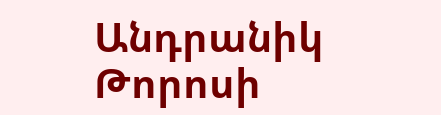Անդրանիկ Թորոսի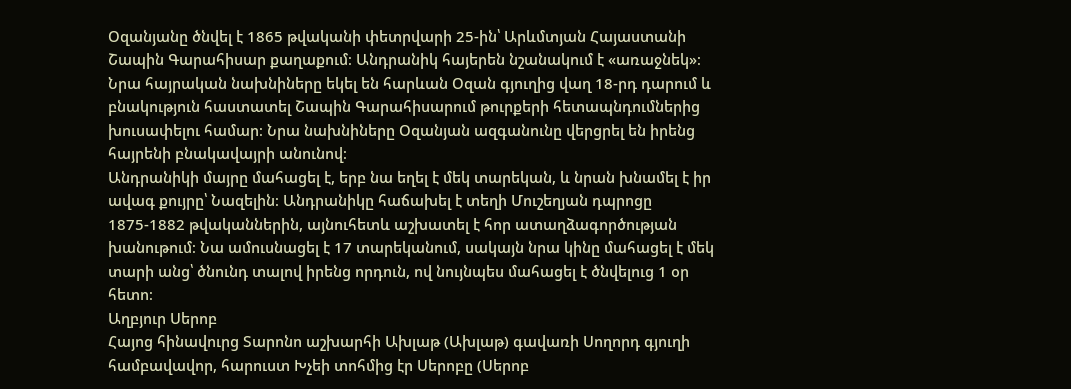Օզանյանը ծնվել է 1865 թվականի փետրվարի 25-ին՝ Արևմտյան Հայաստանի Շապին Գարահիսար քաղաքում։ Անդրանիկ հայերեն նշանակում է «առաջնեկ»։ Նրա հայրական նախնիները եկել են հարևան Օզան գյուղից վաղ 18-րդ դարում և բնակություն հաստատել Շապին Գարահիսարում թուրքերի հետապնդումներից խուսափելու համար։ Նրա նախնիները Օզանյան ազգանունը վերցրել են իրենց հայրենի բնակավայրի անունով։
Անդրանիկի մայրը մահացել է, երբ նա եղել է մեկ տարեկան, և նրան խնամել է իր ավագ քույրը՝ Նազելին։ Անդրանիկը հաճախել է տեղի Մուշեղյան դպրոցը 1875-1882 թվականներին, այնուհետև աշխատել է հոր ատաղձագործության խանութում։ Նա ամուսնացել է 17 տարեկանում, սակայն նրա կինը մահացել է մեկ տարի անց՝ ծնունդ տալով իրենց որդուն, ով նույնպես մահացել է ծնվելուց 1 օր հետո։
Աղբյուր Սերոբ
Հայոց հինավուրց Տարոնո աշխարհի Ախլաթ (Ախլաթ) գավառի Սողորդ գյուղի համբավավոր, հարուստ Խչեի տոհմից էր Սերոբը (Սերոբ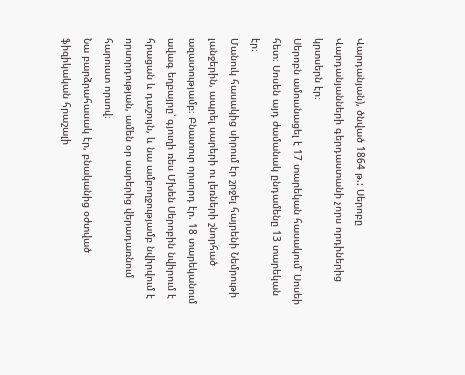Վարդանյան), ծնված 1864 թ.: Սերոբը Վարդանյանների գերդաստանի չորս որդիներից կրտսերն էր։
Սերոբն ամուսնացել է 17 տարեկան հասակում՝ Սոսեի հետ։ Սոսեն այդ ժամանակ ընդամենը 13 տարեկան էր։
Մանուկ հասակից սիրում էր շրջել հայրենի Նեմրութի լանջերին, ապրել սարերի ու լեռների շնորհած ազատությամբ։ Բնատուր որսորդ էր. 18 տարեկանում ավագ եղբայրը՝ գյուղի ռես Մխեն Սերոբին նվիրում է հրացան և դաշույն, և նա ամբողջությամբ նվիրվում է որսորդության, ամեն օր սարերից վերադառնում հարուստ որսով։
Նա բարձրահասակ էր, բնականից օժտված ֆիզիկական հրաշալի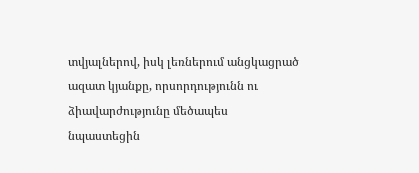տվյալներով, իսկ լեռներում անցկացրած ազատ կյանքը, որսորդությունն ու ձիավարժությունը մեծապես նպաստեցին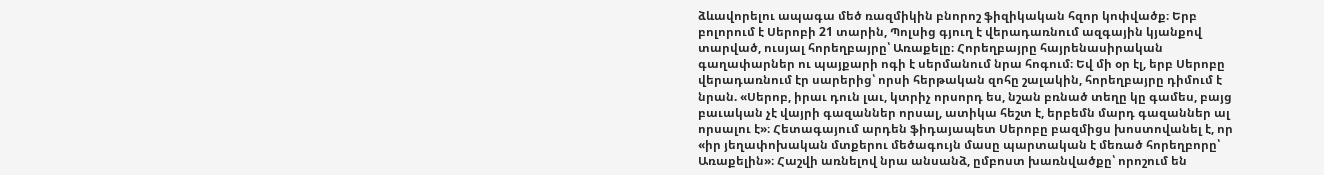ձևավորելու ապագա մեծ ռազմիկին բնորոշ ֆիզիկական հզոր կոփվածք։ Երբ բոլորում է Սերոբի 21 տարին, Պոլսից գյուղ է վերադառնում ազգային կյանքով տարված, ուսյալ հորեղբայրը՝ Առաքելը։ Հորեղբայրը հայրենասիրական գաղափարներ ու պայքարի ոգի է սերմանում նրա հոգում։ Եվ մի օր էլ, երբ Սերոբը վերադառնում էր սարերից՝ որսի հերթական զոհը շալակին, հորեղբայրը դիմում է նրան. «Սերոբ, իրաւ դուն լաւ, կտրիչ որսորդ ես, նշան բռնած տեղը կը գամես, բայց բաւական չէ վայրի գազաններ որսալ, ատիկա հեշտ է, երբեմն մարդ գազաններ ալ որսալու է»։ Հետագայում արդեն ֆիդայապետ Սերոբը բազմիցս խոստովանել է, որ «իր յեղափոխական մտքերու մեծագույն մասը պարտական է մեռած հորեղբորը՝ Առաքելին»։ Հաշվի առնելով նրա անսանձ, ըմբոստ խառնվածքը՝ որոշում են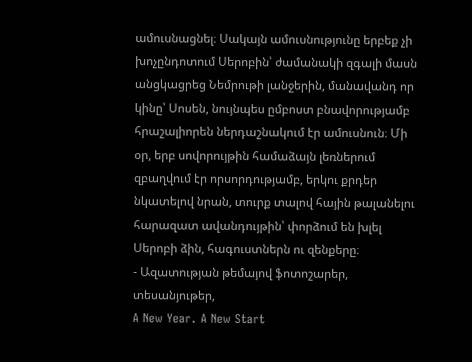ամուսնացնել։ Սակայն ամուսնությունը երբեք չի խոչընդոտում Սերոբին՝ ժամանակի զգալի մասն անցկացրեց Նեմրութի լանջերին, մանավանդ որ կինը՝ Սոսեն, նույնպես ըմբոստ բնավորությամբ հրաշալիորեն ներդաշնակում էր ամուսնուն։ Մի օր, երբ սովորույթին համաձայն լեռներում զբաղվում էր որսորդությամբ, երկու քրդեր նկատելով նրան, տուրք տալով հային թալանելու հարազատ ավանդույթին՝ փորձում են խլել Սերոբի ձին, հագուստներն ու զենքերը։
- Ազատության թեմայով ֆոտոշարեր, տեսանյութեր,
A New Year․ A New Start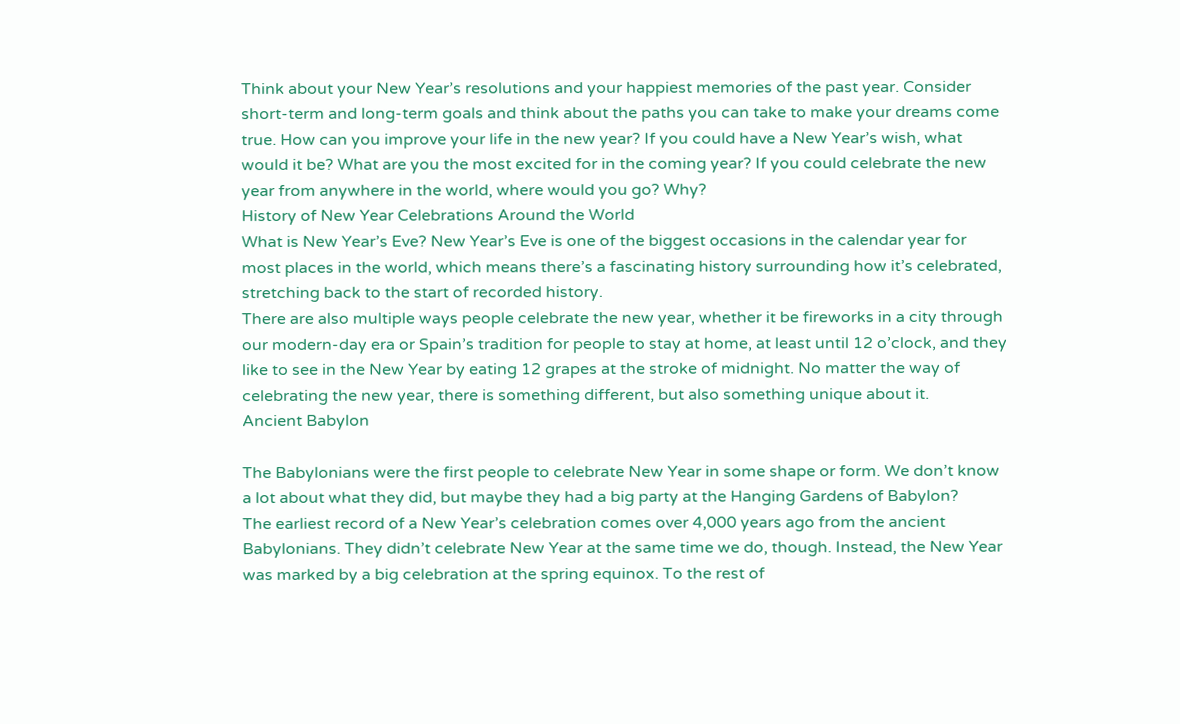Think about your New Year’s resolutions and your happiest memories of the past year. Consider short-term and long-term goals and think about the paths you can take to make your dreams come true. How can you improve your life in the new year? If you could have a New Year’s wish, what would it be? What are you the most excited for in the coming year? If you could celebrate the new year from anywhere in the world, where would you go? Why?
History of New Year Celebrations Around the World
What is New Year’s Eve? New Year’s Eve is one of the biggest occasions in the calendar year for most places in the world, which means there’s a fascinating history surrounding how it’s celebrated, stretching back to the start of recorded history.
There are also multiple ways people celebrate the new year, whether it be fireworks in a city through our modern-day era or Spain’s tradition for people to stay at home, at least until 12 o’clock, and they like to see in the New Year by eating 12 grapes at the stroke of midnight. No matter the way of celebrating the new year, there is something different, but also something unique about it.
Ancient Babylon

The Babylonians were the first people to celebrate New Year in some shape or form. We don’t know a lot about what they did, but maybe they had a big party at the Hanging Gardens of Babylon?
The earliest record of a New Year’s celebration comes over 4,000 years ago from the ancient Babylonians. They didn’t celebrate New Year at the same time we do, though. Instead, the New Year was marked by a big celebration at the spring equinox. To the rest of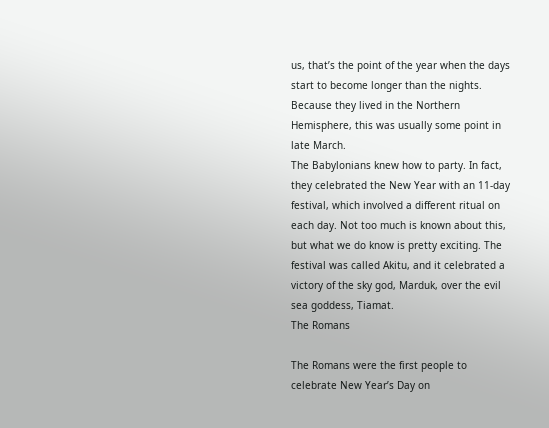us, that’s the point of the year when the days start to become longer than the nights. Because they lived in the Northern Hemisphere, this was usually some point in late March.
The Babylonians knew how to party. In fact, they celebrated the New Year with an 11-day festival, which involved a different ritual on each day. Not too much is known about this, but what we do know is pretty exciting. The festival was called Akitu, and it celebrated a victory of the sky god, Marduk, over the evil sea goddess, Tiamat.
The Romans

The Romans were the first people to celebrate New Year’s Day on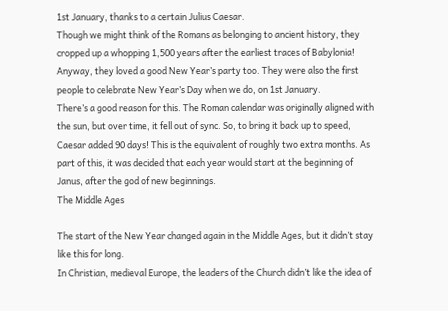1st January, thanks to a certain Julius Caesar.
Though we might think of the Romans as belonging to ancient history, they cropped up a whopping 1,500 years after the earliest traces of Babylonia! Anyway, they loved a good New Year’s party too. They were also the first people to celebrate New Year’s Day when we do, on 1st January.
There’s a good reason for this. The Roman calendar was originally aligned with the sun, but over time, it fell out of sync. So, to bring it back up to speed, Caesar added 90 days! This is the equivalent of roughly two extra months. As part of this, it was decided that each year would start at the beginning of Janus, after the god of new beginnings.
The Middle Ages

The start of the New Year changed again in the Middle Ages, but it didn’t stay like this for long.
In Christian, medieval Europe, the leaders of the Church didn’t like the idea of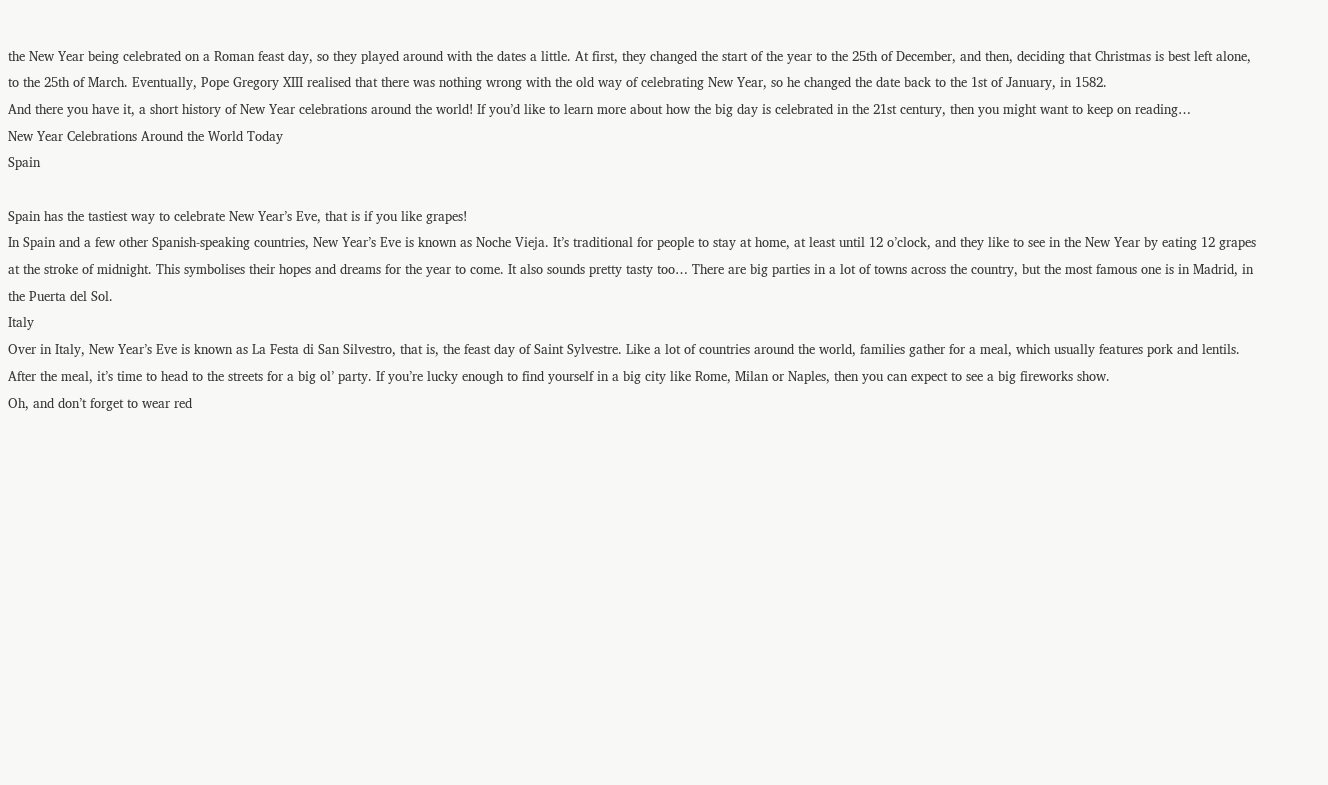the New Year being celebrated on a Roman feast day, so they played around with the dates a little. At first, they changed the start of the year to the 25th of December, and then, deciding that Christmas is best left alone, to the 25th of March. Eventually, Pope Gregory XIII realised that there was nothing wrong with the old way of celebrating New Year, so he changed the date back to the 1st of January, in 1582.
And there you have it, a short history of New Year celebrations around the world! If you’d like to learn more about how the big day is celebrated in the 21st century, then you might want to keep on reading…
New Year Celebrations Around the World Today
Spain

Spain has the tastiest way to celebrate New Year’s Eve, that is if you like grapes!
In Spain and a few other Spanish-speaking countries, New Year’s Eve is known as Noche Vieja. It’s traditional for people to stay at home, at least until 12 o’clock, and they like to see in the New Year by eating 12 grapes at the stroke of midnight. This symbolises their hopes and dreams for the year to come. It also sounds pretty tasty too… There are big parties in a lot of towns across the country, but the most famous one is in Madrid, in the Puerta del Sol.
Italy
Over in Italy, New Year’s Eve is known as La Festa di San Silvestro, that is, the feast day of Saint Sylvestre. Like a lot of countries around the world, families gather for a meal, which usually features pork and lentils. After the meal, it’s time to head to the streets for a big ol’ party. If you’re lucky enough to find yourself in a big city like Rome, Milan or Naples, then you can expect to see a big fireworks show.
Oh, and don’t forget to wear red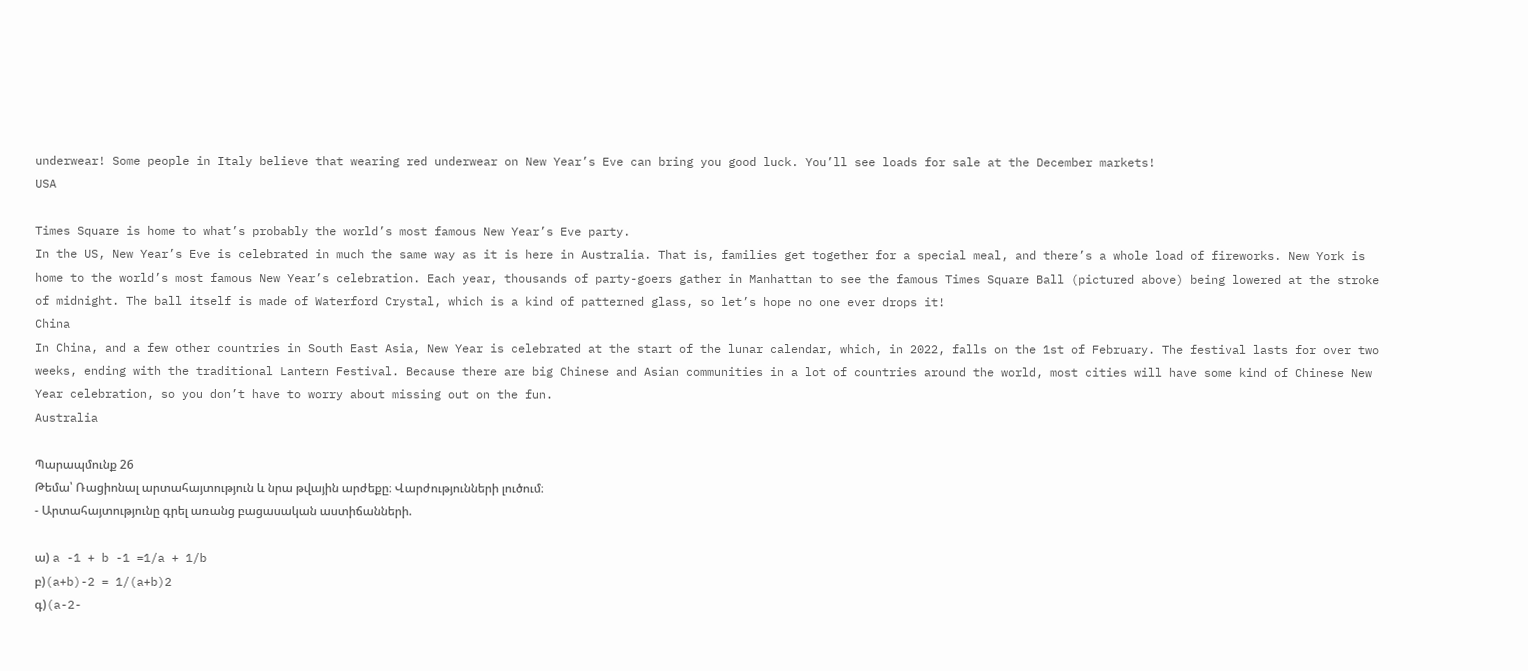underwear! Some people in Italy believe that wearing red underwear on New Year’s Eve can bring you good luck. You’ll see loads for sale at the December markets!
USA

Times Square is home to what’s probably the world’s most famous New Year’s Eve party.
In the US, New Year’s Eve is celebrated in much the same way as it is here in Australia. That is, families get together for a special meal, and there’s a whole load of fireworks. New York is home to the world’s most famous New Year’s celebration. Each year, thousands of party-goers gather in Manhattan to see the famous Times Square Ball (pictured above) being lowered at the stroke of midnight. The ball itself is made of Waterford Crystal, which is a kind of patterned glass, so let’s hope no one ever drops it!
China
In China, and a few other countries in South East Asia, New Year is celebrated at the start of the lunar calendar, which, in 2022, falls on the 1st of February. The festival lasts for over two weeks, ending with the traditional Lantern Festival. Because there are big Chinese and Asian communities in a lot of countries around the world, most cities will have some kind of Chinese New Year celebration, so you don’t have to worry about missing out on the fun.
Australia

Պարապմունք 26
Թեմա՝ Ռացիոնալ արտահայտություն և նրա թվային արժեքը։ Վարժությունների լուծում։
- Արտահայտությունը գրել առանց բացասական աստիճանների.

ա) a -1 + b -1 =1/a + 1/b
բ)(a+b)-2 = 1/(a+b)2
գ)(a-2-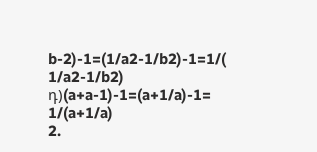b-2)-1=(1/a2-1/b2)-1=1/( 1/a2-1/b2)
դ)(a+a-1)-1=(a+1/a)-1= 1/(a+1/a)
2.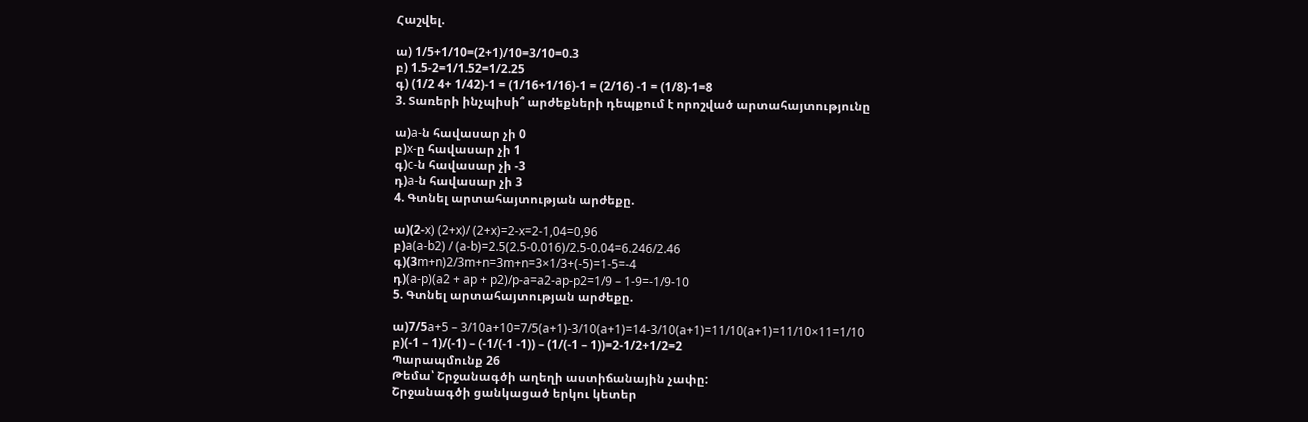Հաշվել.

ա) 1/5+1/10=(2+1)/10=3/10=0.3
բ) 1.5-2=1/1.52=1/2.25
գ) (1/2 4+ 1/42)-1 = (1/16+1/16)-1 = (2/16) -1 = (1/8)-1=8
3. Տառերի ինչպիսի՞ արժեքների դեպքում է որոշված արտահայտությունը

ա)a-ն հավասար չի 0
բ)x-ը հավասար չի 1
գ)c-ն հավասար չի -3
դ)a-ն հավասար չի 3
4. Գտնել արտահայտության արժեքը.

ա)(2-x) (2+x)/ (2+x)=2-x=2-1,04=0,96
բ)a(a-b2) / (a-b)=2.5(2.5-0.016)/2.5-0.04=6.246/2.46
գ)(3m+n)2/3m+n=3m+n=3×1/3+(-5)=1-5=-4
դ)(a-p)(a2 + ap + p2)/p-a=a2-ap-p2=1/9 – 1-9=-1/9-10
5. Գտնել արտահայտության արժեքը.

ա)7/5a+5 – 3/10a+10=7/5(a+1)-3/10(a+1)=14-3/10(a+1)=11/10(a+1)=11/10×11=1/10
բ)(-1 – 1)/(-1) – (-1/(-1 -1)) – (1/(-1 – 1))=2-1/2+1/2=2
Պարապմունք 26
Թեմա՝ Շրջանագծի աղեղի աստիճանային չափը:
Շրջանագծի ցանկացած երկու կետեր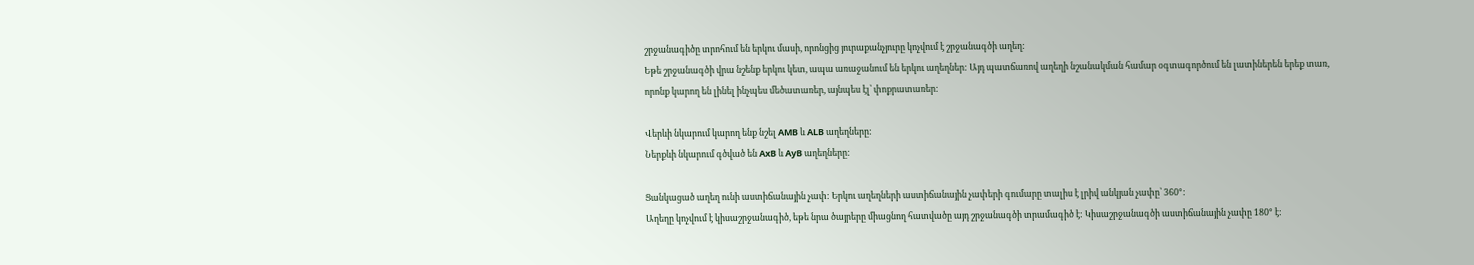շրջանագիծը տրոհում են երկու մասի, որոնցից յուրաքանչյուրը կոչվում է շրջանագծի աղեղ:
Եթե շրջանագծի վրա նշենք երկու կետ, ապա առաջանում են երկու աղեղներ: Այդ պատճառով աղեղի նշանակման համար օգտագործում են լատիներեն երեք տառ, որոնք կարող են լինել ինչպես մեծատառեր, այնպես էլ՝ փոքրատառեր:

Վերևի նկարում կարող ենք նշել AMB և ALB աղեղները:
Ներքևի նկարում գծված են AxB և AyB աղեղները:

Ցանկացած աղեղ ունի աստիճանային չափ: Երկու աղեղների աստիճանային չափերի գումարը տալիս է լրիվ անկյան չափը՝ 360°:
Աղեղը կոչվում է կիսաշրջանագիծ, եթե նրա ծայրերը միացնող հատվածը այդ շրջանագծի տրամագիծ է: Կիսաշրջանագծի աստիճանային չափը 180° է: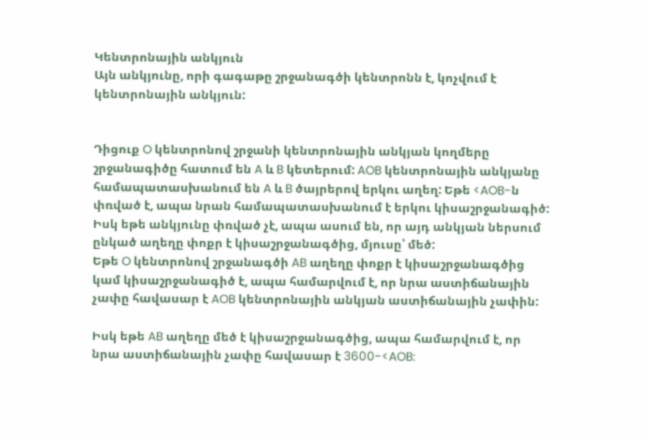Կենտրոնային անկյուն
Այն անկյունը, որի գագաթը շրջանագծի կենտրոնն է, կոչվում է կենտրոնային անկյուն:


Դիցուք O կենտրոնով շրջանի կենտրոնային անկյան կողմերը շրջանագիծը հատում են A և B կետերում: AOB կենտրոնային անկյանը համապատասխանում են A և B ծայրերով երկու աղեղ: Եթե <AOB-ն փռված է, ապա նրան համապատասխանում է երկու կիսաշրջանագիծ: Իսկ եթե անկյունը փռված չէ, ապա ասում են, որ այդ անկյան ներսում ընկած աղեղը փոքր է կիսաշրջանագծից, մյուսը՝ մեծ:
Եթե O կենտրոնով շրջանագծի AB աղեղը փոքր է կիսաշրջանագծից կամ կիսաշրջանագիծ է, ապա համարվում է, որ նրա աստիճանային չափը հավասար է AOB կենտրոնային անկյան աստիճանային չափին:

Իսկ եթե AB աղեղը մեծ է կիսաշրջանագծից, ապա համարվում է, որ նրա աստիճանային չափը հավասար է 3600-<AOB: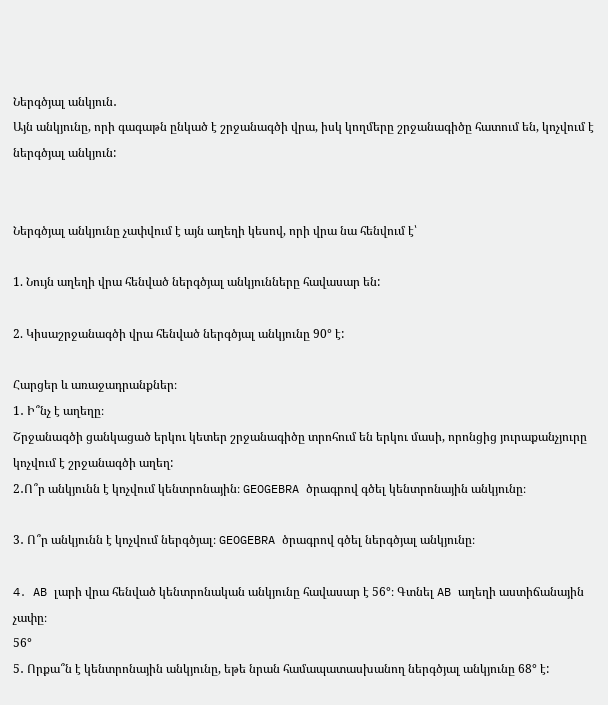Ներգծյալ անկյուն․
Այն անկյունը, որի գագաթն ընկած է շրջանագծի վրա, իսկ կողմերը շրջանագիծը հատում են, կոչվում է ներգծյալ անկյուն:


Ներգծյալ անկյունը չափվում է այն աղեղի կեսով, որի վրա նա հենվում է՝

1. Նույն աղեղի վրա հենված ներգծյալ անկյունները հավասար են:

2. Կիսաշրջանագծի վրա հենված ներգծյալ անկյունը 90° է:

Հարցեր և առաջադրանքներ։
1․ Ի՞նչ է աղեղը։
Շրջանագծի ցանկացած երկու կետեր շրջանագիծը տրոհում են երկու մասի, որոնցից յուրաքանչյուրը կոչվում է շրջանագծի աղեղ:
2․Ո՞ր անկյունն է կոչվում կենտրոնային։ GEOGEBRA ծրագրով գծել կենտրոնային անկյունը։

3․ Ո՞ր անկյունն է կոչվում ներգծյալ։ GEOGEBRA ծրագրով գծել ներգծյալ անկյունը։

4․ AB լարի վրա հենված կենտրոնական անկյունը հավասար է 56°։ Գտնել AB աղեղի աստիճանային չափը։
56°
5․ Որքա՞ն է կենտրոնային անկյունը, եթե նրան համապատասխանող ներգծյալ անկյունը 68° է: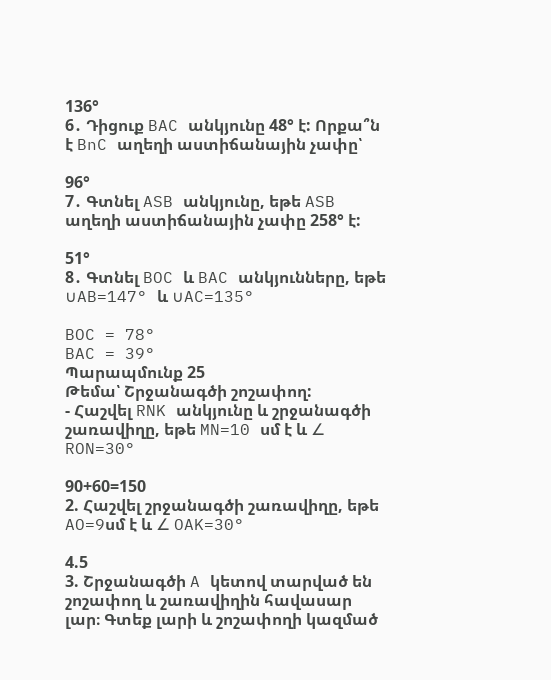136°
6․ Դիցուք BAC անկյունը 48° է: Որքա՞ն է BnC աղեղի աստիճանային չափը՝

96°
7․ Գտնել ASB անկյունը, եթե ASB աղեղի աստիճանային չափը 258° է:

51°
8․ Գտնել BOC և BAC անկյունները, եթե ∪AB=147° և ∪AC=135°

BOC = 78°
BAC = 39°
Պարապմունք 25
Թեմա՝ Շրջանագծի շոշափող:
- Հաշվել RNK անկյունը և շրջանագծի շառավիղը, եթե MN=10 սմ է և ∠ RON=30°

90+60=150
2. Հաշվել շրջանագծի շառավիղը, եթե AO=9սմ է և ∠ OAK=30°

4.5
3. Շրջանագծի A կետով տարված են շոշափող և շառավիղին հավասար լար։ Գտեք լարի և շոշափողի կազմած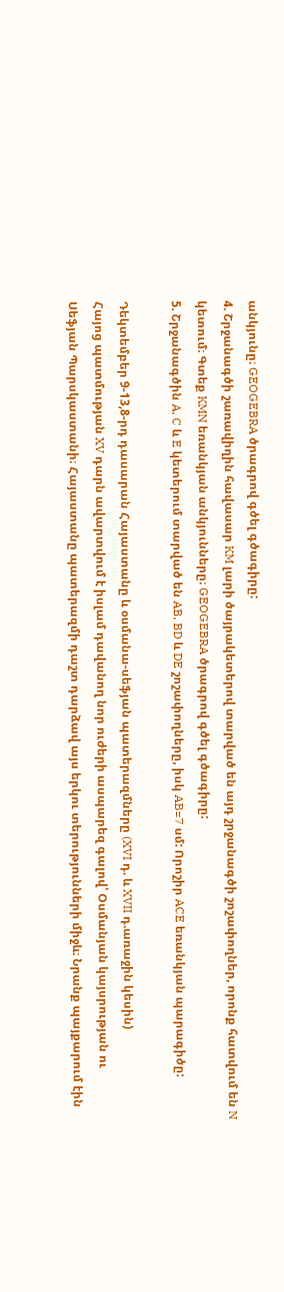անկյունը։ GEOGEBRA ծրագրով գծել գծագիրը:
4. Շրջանագծի շառավիղին հավասար KM լարի ծայրակետերով տարված են այդ շրջանագծի շոշափողներ, որոնք հատվում են N կետում։ Գտեք KMN եռանկյան անկյունները։ GEOGEBRA ծրագրով գծել գծագիրը:
5. Շրջանագծին A, C և E կետերում տարված են AB, BD և DE շոշափողները, իսկ AB=7 սմ: Որոշիր ACE եռանկյան պարագիծը:

Դեկտեմբեր 9-13,8-րդ դասարան Հայաստանը և օսմանա-սեֆյան պատերազմները (XVI դ. և XVII դ.առաջին կեսին)
Հայոց պատմության XV դարն ավարտվում է իսլամ դավանող նոր ուժերի ասպարեզ գալով՝ Օսմանյան կայսրության ու Սեֆյան Պարսկաստանի։ Հայաստանը պատերազմի դաշտ դարձավ այս երկու տերությունների միջև։ Նրանք պայքարում էին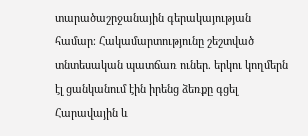տարածաշրջանային գերակայության համար։ Հակամարտությունը շեշտված տնտեսական պատճառ ուներ. երկու կողմերն էլ ցանկանում էին իրենց ձեռքը գցել Հարավային և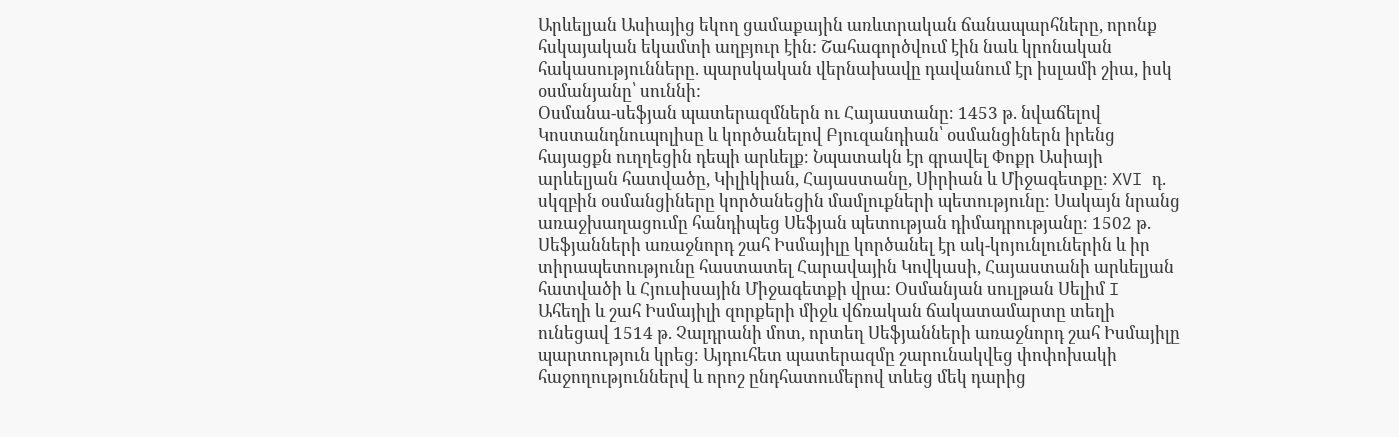Արևելյան Ասիայից եկող ցամաքային առևտրական ճանապարհները, որոնք հսկայական եկամտի աղբյուր էին: Շահագործվում էին նաև կրոնական հակասությունները. պարսկական վերնախավը դավանում էր իսլամի շիա, իսկ օսմանյանը՝ սուննի:
Օսմանա-սեֆյան պատերազմներն ու Հայաստանը։ 1453 թ. նվաճելով Կոստանդնուպոլիսը և կործանելով Բյուզանդիան՝ օսմանցիներն իրենց հայացքն ուղղեցին դեպի արևելք։ Նպատակն էր գրավել Փոքր Ասիայի արևելյան հատվածը, Կիլիկիան, Հայաստանը, Սիրիան և Միջագետքը։ XVI դ. սկզբին օսմանցիները կործանեցին մամլուքների պետությունը։ Սակայն նրանց առաջխաղացումը հանդիպեց Սեֆյան պետության դիմադրությանը։ 1502 թ. Սեֆյանների առաջնորդ շահ Իսմայիլը կործանել էր ակ-կոյունլուներին և իր տիրապետությունը հաստատել Հարավային Կովկասի, Հայաստանի արևելյան հատվածի և Հյուսիսային Միջագետքի վրա: Օսմանյան սուլթան Սելիմ I Ահեղի և շահ Իսմայիլի զորքերի միջև վճռական ճակատամարտը տեղի ունեցավ 1514 թ. Չալդրանի մոտ, որտեղ Սեֆյանների առաջնորդ շահ Իսմայիլը պարտություն կրեց։ Այդուհետ պատերազմը շարունակվեց փոփոխակի հաջողություններվ և որոշ ընդհատումերով տևեց մեկ դարից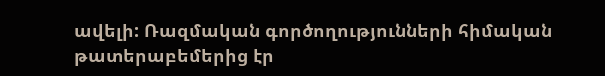ավելի: Ռազմական գործողությունների հիմական թատերաբեմերից էր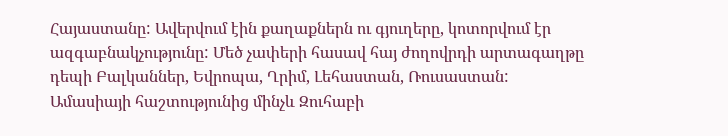Հայաստանը: Ավերվում էին քաղաքներն ու գյուղերը, կոտորվում էր ազգաբնակչությունը: Մեծ չափերի հասավ հայ ժողովրդի արտագաղթը դեպի Բալկաններ, Եվրոպա, Ղրիմ, Լեհաստան, Ռուսաստան:
Ամասիայի հաշտությունից մինչև Զուհաբի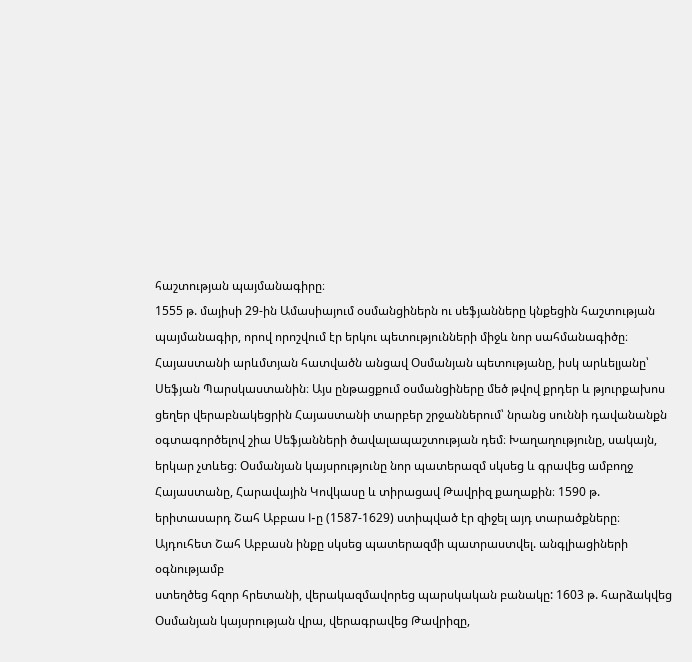հաշտության պայմանագիրը։
1555 թ. մայիսի 29-ին Ամասիայում օսմանցիներն ու սեֆյանները կնքեցին հաշտության պայմանագիր, որով որոշվում էր երկու պետությունների միջև նոր սահմանագիծը։ Հայաստանի արևմտյան հատվածն անցավ Օսմանյան պետությանը, իսկ արևելյանը՝ Սեֆյան Պարսկաստանին։ Այս ընթացքում օսմանցիները մեծ թվով քրդեր և թյուրքախոս ցեղեր վերաբնակեցրին Հայաստանի տարբեր շրջաններում՝ նրանց սուննի դավանանքն օգտագործելով շիա Սեֆյանների ծավալապաշտության դեմ։ Խաղաղությունը, սակայն, երկար չտևեց։ Օսմանյան կայսրությունը նոր պատերազմ սկսեց և գրավեց ամբողջ Հայաստանը, Հարավային Կովկասը և տիրացավ Թավրիզ քաղաքին։ 1590 թ. երիտասարդ Շահ Աբբաս I-ը (1587-1629) ստիպված էր զիջել այդ տարածքները։
Այդուհետ Շահ Աբբասն ինքը սկսեց պատերազմի պատրաստվել. անգլիացիների օգնությամբ
ստեղծեց հզոր հրետանի, վերակազմավորեց պարսկական բանակը: 1603 թ. հարձակվեց Օսմանյան կայսրության վրա, վերագրավեց Թավրիզը,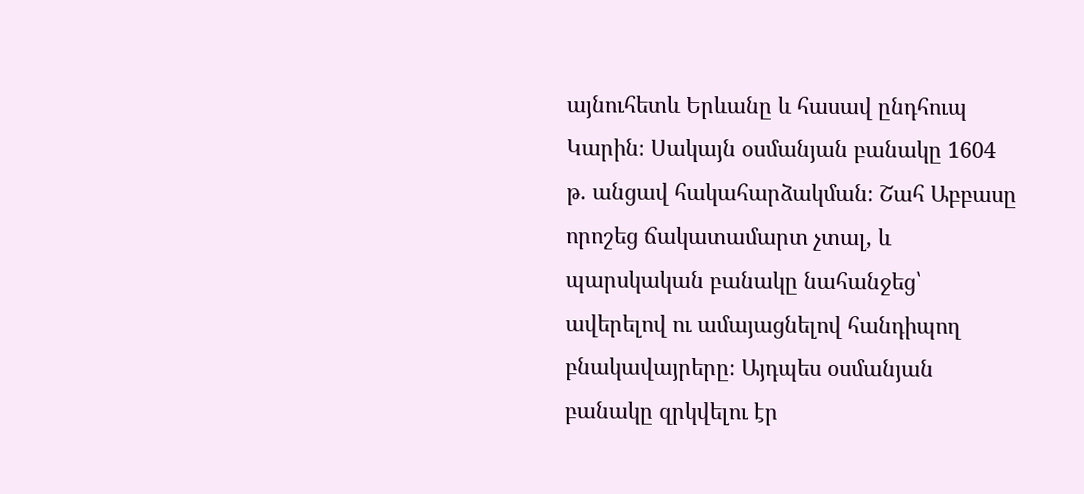այնուհետև Երևանը և հասավ ընդհուպ Կարին։ Սակայն օսմանյան բանակը 1604 թ. անցավ հակահարձակման։ Շահ Աբբասը որոշեց ճակատամարտ չտալ, և պարսկական բանակը նահանջեց՝ ավերելով ու ամայացնելով հանդիպող բնակավայրերը։ Այդպես օսմանյան բանակը զրկվելու էր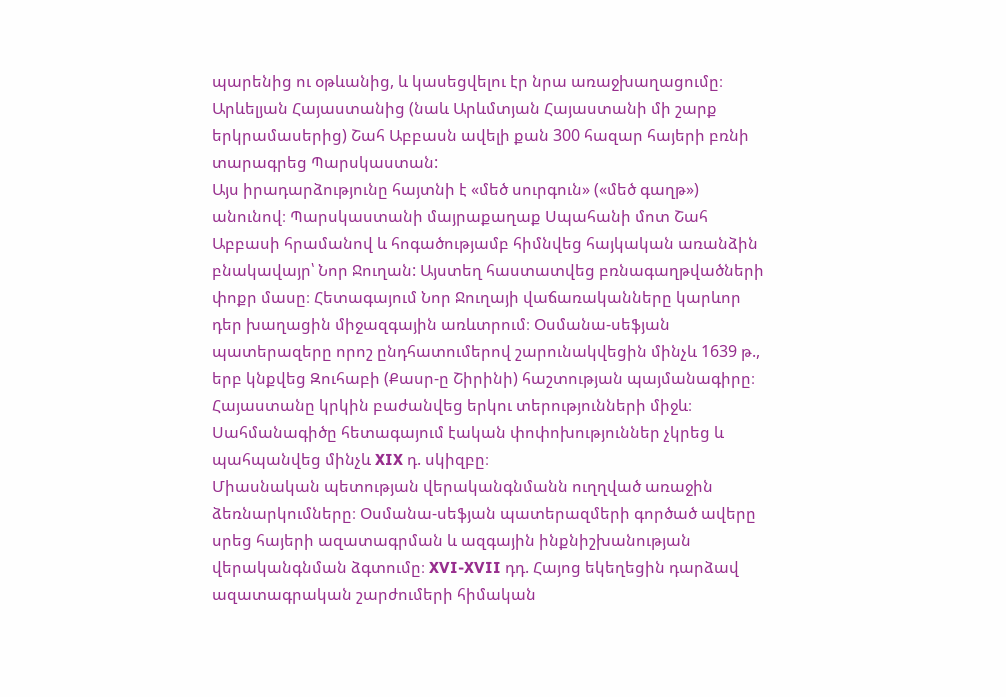պարենից ու օթևանից, և կասեցվելու էր նրա առաջխաղացումը։ Արևելյան Հայաստանից (նաև Արևմտյան Հայաստանի մի շարք երկրամասերից) Շահ Աբբասն ավելի քան 300 հազար հայերի բռնի տարագրեց Պարսկաստան:
Այս իրադարձությունը հայտնի է «մեծ սուրգուն» («մեծ գաղթ») անունով։ Պարսկաստանի մայրաքաղաք Սպահանի մոտ Շահ Աբբասի հրամանով և հոգածությամբ հիմնվեց հայկական առանձին բնակավայր՝ Նոր Ջուղան: Այստեղ հաստատվեց բռնագաղթվածների փոքր մասը։ Հետագայում Նոր Ջուղայի վաճառականները կարևոր դեր խաղացին միջազգային առևտրում։ Օսմանա-սեֆյան պատերազերը որոշ ընդհատումերով շարունակվեցին մինչև 1639 թ., երբ կնքվեց Զուհաբի (Քասր-ը Շիրինի) հաշտության պայմանագիրը։ Հայաստանը կրկին բաժանվեց երկու տերությունների միջև։ Սահմանագիծը հետագայում էական փոփոխություններ չկրեց և պահպանվեց մինչև XIX դ. սկիզբը։
Միասնական պետության վերականգնմանն ուղղված առաջին ձեռնարկումները։ Օսմանա-սեֆյան պատերազմերի գործած ավերը սրեց հայերի ազատագրման և ազգային ինքնիշխանության վերականգնման ձգտումը։ XVI-XVII դդ. Հայոց եկեղեցին դարձավ ազատագրական շարժումերի հիմական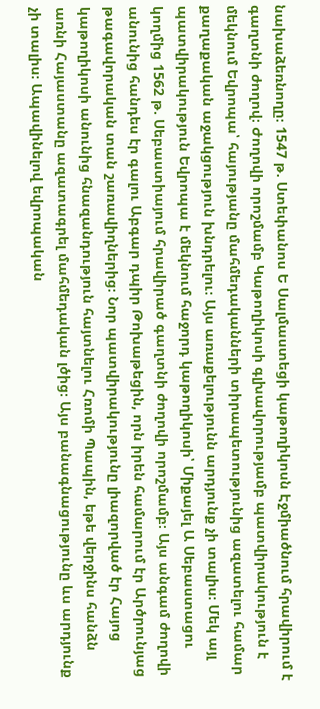նախաձեռնողը։ 1547 թ. Ստեփանոս Ե Սալմաստեցի կաթողիկոսն Էջմիածնում հրավիրում է գաղտնի ժողով։ Ժողովի որոշմամբ Կաթողիկոսի գլխավորությամբ պատվիրակություն է մեկնում Եվրոպա՝ հայությանը մահմեդականների տիրապետությունից ազատելու համար քաղաքական աջակցություն խնդրելու։ Այս առաքելությունն արդյունք չի տալիս։ Մեկ այլ պատվիրակություն Եվրոպա է մեկնում հաջորդ կաթողիկոսի՝ Միքայել Ա Սեբաստացու կողմից 1562 թ. Սեբաստիայում հրավիրած գաղտնի ժողովի որոշմամբ։ Այս անգամ ժողովի անունից հանդես էր գալու Աբգար դպիր Թոխաթեցին, որն իրեն համարում էր Արծրունյաց թագավորական տան շառավիղներից։ Նոր պատվիրակությունը լիազորված էր Հայոց կաթողիկոսի անունից հնազանդություն հայտնելու Հռոմի Պապին, եթե վերջինս հանձն առնի Հայաստանը ազատագրել մահմեդական լծից։ Այս բանագնացությունը ևս արդյունք չի տալիս։ Ապավինելով եվրոպական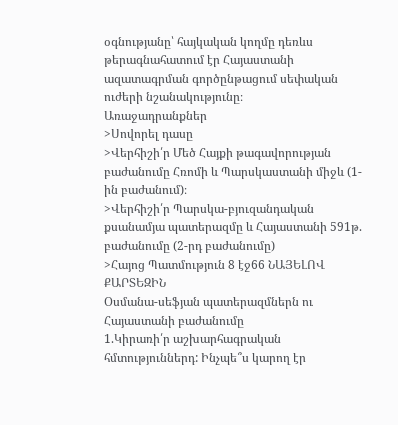օգնությանը՝ հայկական կողմը դեռևս թերագնահատում էր Հայաստանի ազատագրման գործընթացում սեփական ուժերի նշանակությունը։
Առաջադրանքներ
>Սովորել դասը
>Վերհիշի՛ր Մեծ Հայքի թագավորության բաժանումը Հռոմի և Պարսկաստանի միջև (1-ին բաժանում)։
>Վերհիշի՛ր Պարսկա-բյուզանդական քսանամյա պատերազմը և Հայաստանի 591թ. բաժանումը (2-րդ բաժանումը)
>Հայոց Պատմություն 8 էջ66 ՆԱՅԵԼՈՎ ՔԱՐՏԵԶԻՆ
Օսմանա-սեֆյան պատերազմներն ու Հայաստանի բաժանումը
1.Կիրառի՛ր աշխարհագրական հմտություններդ: Ինչպե՞ս կարող էր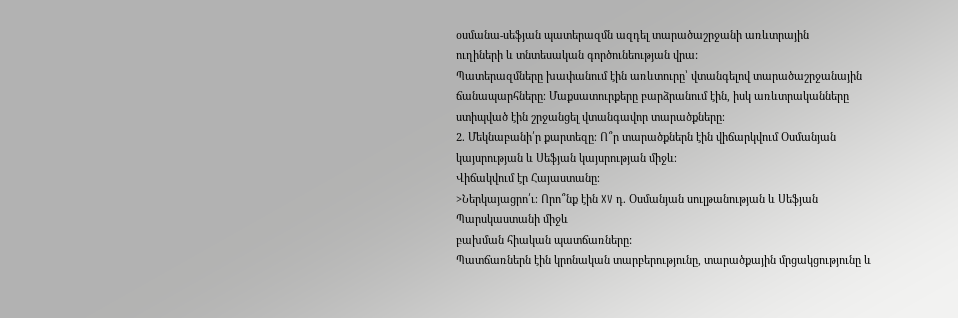օսմանա-սեֆյան պատերազմն ազդել տարածաշրջանի առևտրային
ուղիների և տնտեսական գործունեության վրա:
Պատերազմները խափանում էին առևտուրը՝ վտանգելով տարածաշրջանային ճանապարհները։ Մաքսատուրքերը բարձրանում էին, իսկ առևտրականները ստիպված էին շրջանցել վտանգավոր տարածքները։
2. Մեկնաբանի՛ր քարտեզը։ Ո՞ր տարածքներն էին վիճարկվում Օսմանյան
կայսրության և Սեֆյան կայսրության միջև։
Վիճակվում էր Հայաստանը։
>Ներկայացրո՛ւ։ Որո՞նք էին XV դ. Օսմանյան սուլթանության և Սեֆյան Պարսկաստանի միջև
բախման հիական պատճառները:
Պատճառներն էին կրոնական տարբերությունը, տարածքային մրցակցությունը և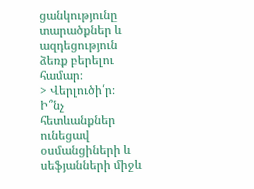ցանկությունը տարածքներ և ազդեցություն ձեռք բերելու համար։
> Վերլուծի՛ր։ Ի՞նչ հետևանքներ ունեցավ օսմանցիների և սեֆյանների միջև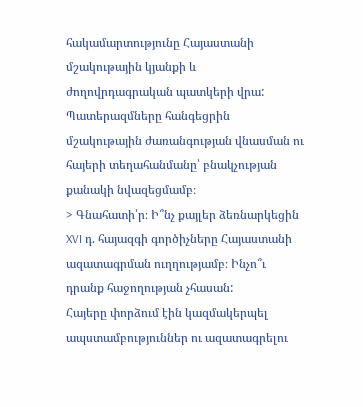հակամարտությունը Հայաստանի մշակութային կյանքի և ժողովրդագրական պատկերի վրա:
Պատերազմները հանգեցրին մշակութային ժառանգության վնասման ու հայերի տեղահանմանը՝ բնակչության քանակի նվազեցմամբ։
> Գնահատի՛ր։ Ի՞նչ քայլեր ձեռնարկեցին XVI դ. հայազգի գործիչները Հայաստանի
ազատագրման ուղղությամբ։ Ինչո՞ւ դրանք հաջողության չհասան:
Հայերը փորձում էին կազմակերպել ապստամբություններ ու ազատագրելու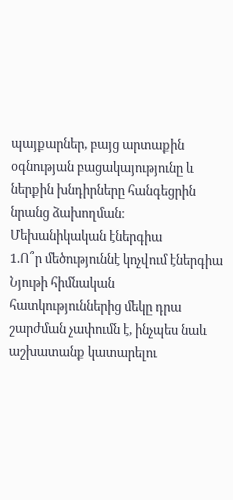պայքարներ, բայց արտաքին օգնության բացակայությունը և ներքին խնդիրները հանգեցրին նրանց ձախողման։
Մեխանիկական էներգիա
1.Ո՞ր մեծություննէ կոչվում էներգիա
Նյութի հիմնական հատկություններից մեկը դրա շարժման չափումն է, ինչպես նաև աշխատանք կատարելու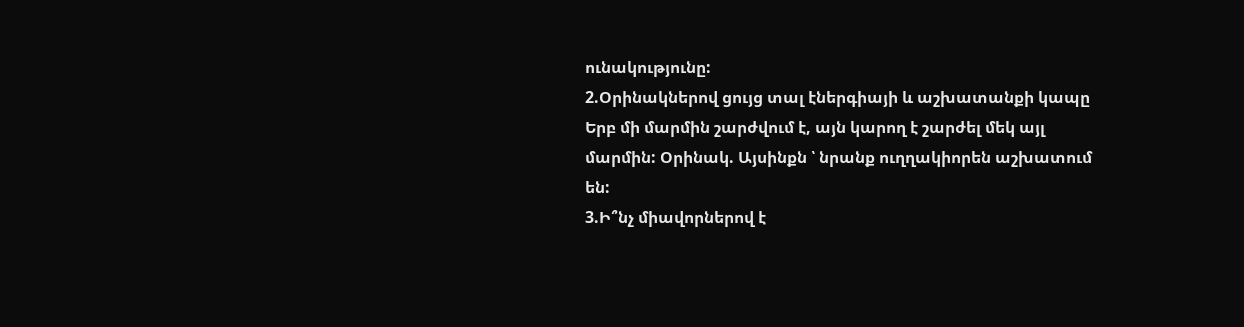ունակությունը:
2.Օրինակներով ցույց տալ էներգիայի և աշխատանքի կապը
Երբ մի մարմին շարժվում է, այն կարող է շարժել մեկ այլ մարմին: Օրինակ. Այսինքն ՝ նրանք ուղղակիորեն աշխատում են:
3.Ի՞նչ միավորներով է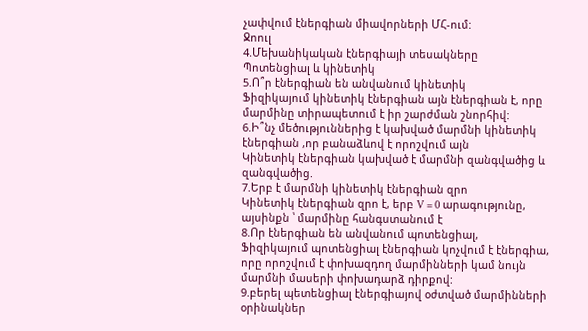չափվում էներգիան միավորների ՄՀ-ում:
Ջոուլ
4.Մեխանիկական էներգիայի տեսակները
Պոտենցիալ և կինետիկ
5.Ո՞ր էներգիան են անվանում կինետիկ
Ֆիզիկայում կինետիկ էներգիան այն էներգիան է, որը մարմինը տիրապետում է իր շարժման շնորհիվ:
6.Ի՞նչ մեծություններից է կախված մարմնի կինետիկ էներգիան ,որ բանաձևով է որոշվում այն
Կինետիկ էներգիան կախված է մարմնի զանգվածից և զանգվածից.
7.Երբ է մարմնի կինետիկ էներգիան զրո
Կինետիկ էներգիան զրո է, երբ V = 0 արագությունը, այսինքն ՝ մարմինը հանգստանում է
8.Որ էներգիան են անվանում պոտենցիալ,
Ֆիզիկայում պոտենցիալ էներգիան կոչվում է էներգիա, որը որոշվում է փոխազդող մարմինների կամ նույն մարմնի մասերի փոխադարձ դիրքով:
9.բերել պետենցիալ էներգիայով օժտված մարմինների օրինակներ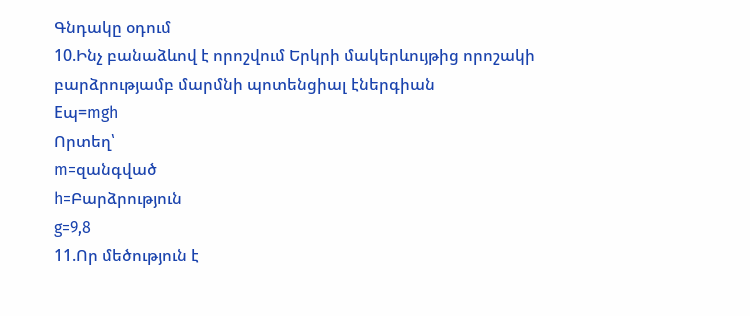Գնդակը օդում
10.Ինչ բանաձևով է որոշվում Երկրի մակերևույթից որոշակի բարձրությամբ մարմնի պոտենցիալ էներգիան
Eպ=mgh
Որտեղ՝
m=զանգված
h=Բարձրություն
g=9,8
11.Որ մեծություն է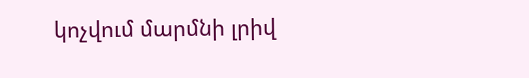կոչվում մարմնի լրիվ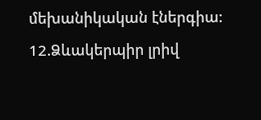մեխանիկական էներգիա:
12.Ձևակերպիր լրիվ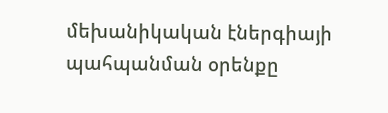մեխանիկական էներգիայի պահպանման օրենքը